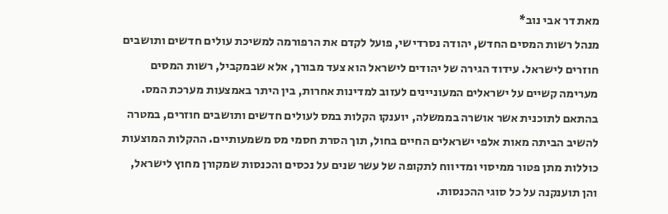מאת דר אבי נוב*
מנהל רשות המסים החדש, יהודה נסרדישי, פועל לקדם את הרפורמה למשיכת עולים חדשים ותושבים חוזרים לישראל. עידוד הגירה של יהודים לישראל הוא צעד מבורך, אלא שבמקביל, רשות המסים מערימה קשיים על ישראלים המעוניינים לעזוב למדינות אחרות, בין היתר באמצעות מערכת המס.
בהתאם לתוכנית אשר אושרה בממשלה, יוענקו הקלות במס לעולים חדשים ותושבים חוזרים, במטרה להשיב הביתה מאות אלפי ישראלים החיים בחול, תוך הסרת חסמי מס משמעותיים. ההקלות המוצעות כוללות מתן פטור ממיסוי ומדיווח לתקופה של עשר שנים על נכסים והכנסות שמקורן מחוץ לישראל, והן תוענקנה על כל סוגי ההכנסות.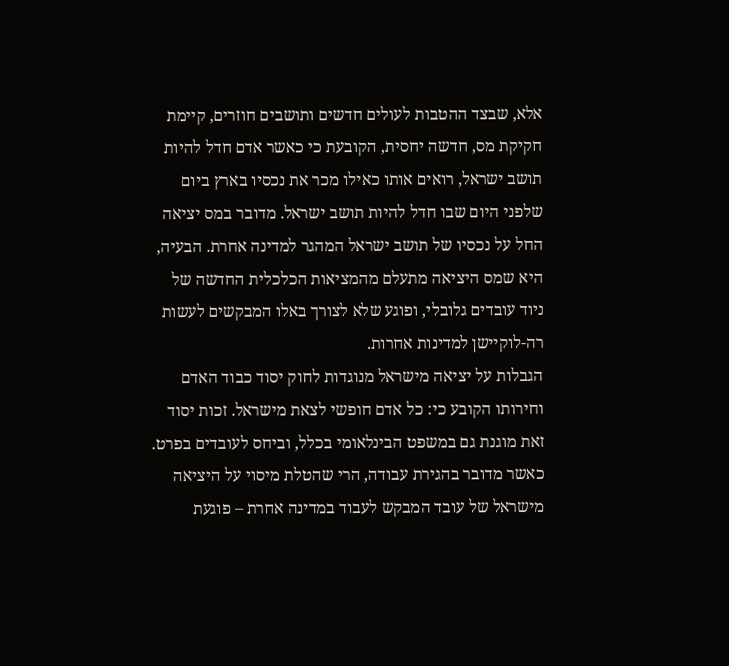אלא, שבצד ההטבות לעולים חדשים ותושבים חוזרים, קיימת חקיקת מס, חדשה יחסית, הקובעת כי כאשר אדם חדל להיות תושב ישראל, רואים אותו כאילו מכר את נכסיו בארץ ביום שלפני היום שבו חדל להיות תושב ישראל. מדובר במס יציאה החל על נכסיו של תושב ישראל המהגר למדינה אחרת. הבעיה, היא שמס היציאה מתעלם מהמציאות הכלכלית החדשה של ניוד עובדים גלובלי, ופוגע שלא לצורך באלו המבקשים לעשות רה-לוקיישן למדינות אחרות.
הגבלות על יציאה מישראל מנוגדות לחוק יסוד כבוד האדם וחירותו הקובע כי: כל אדם חופשי לצאת מישראל. זכות יסוד זאת מוגנת גם במשפט הבינלאומי בכלל, וביחס לעובדים בפרט. כאשר מדובר בהגירת עבודה, הרי שהטלת מיסוי על היציאה מישראל של עובד המבקש לעבוד במדינה אחרת – פוגעת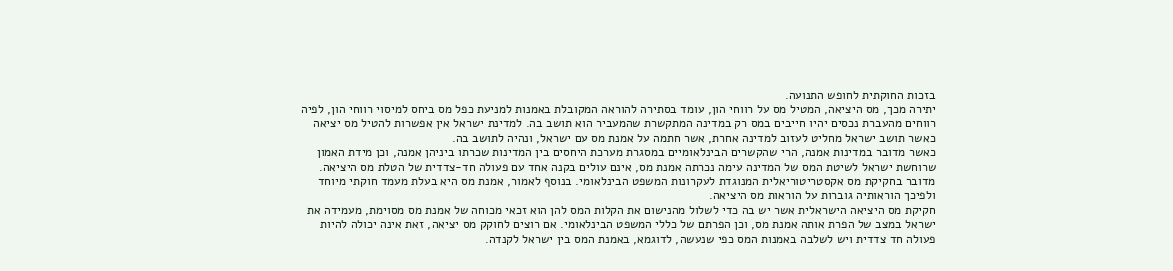בזכות החוקתית לחופש התנועה.
יתירה מכך, מס היציאה, המטיל מס על רווחי הון, עומד בסתירה להוראה המקובלת באמנות למניעת כפל מס ביחס למיסוי רווחי הון, לפיה רווחים מהעברת נכסים יהיו חייבים במס רק במדינה המתקשרת שהמעביר הוא תושב בה. למדינת ישראל אין אפשרות להטיל מס יציאה כאשר תושב ישראל מחליט לעזוב למדינה אחרת, אשר חתמה על אמנת מס עם ישראל, ונהיה לתושב בה.
כאשר מדובר במדינות אמנה, הרי שהקשרים הבינלאומיים במסגרת מערכת היחסים בין המדינות שכרתו ביניהן אמנה, וכן מידת האמון שרוחשת ישראל לשיטת המס של המדינה עימה נכרתה אמנת מס, אינם עולים בקנה אחד עם פעולה חד-צדדית של הטלת מס היציאה. מדובר בחקיקת מס אקסטריטוריאלית המנוגדת לעקרונות המשפט הבינלאומי. בנוסף לאמור, אמנת מס היא בעלת מעמד חוקתי מיוחד ולפיכך הוראותיה גוברות על הוראות מס היציאה.
חקיקת מס היציאה הישראלית אשר יש בה כדי לשלול מהנישום את הקלות המס להן הוא זכאי מכוחה של אמנת מס מסוימת, מעמידה את ישראל במצב של הפרת אותה אמנת מס, וכן הפרתם של כללי המשפט הבינלאומי. אם רוצים לחוקק מס יציאה, זאת אינה יכולה להיות פעולה חד צדדית ויש לשלבה באמנות המס כפי שנעשה, לדוגמא, באמנת המס בין ישראל לקנדה.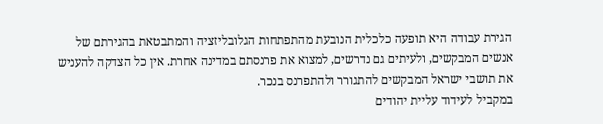הגירת עבודה היא תופעה כלכלית הנובעת מהתפתחות הגלובליזציה והמתבטאת בהגירתם של אנשים המבקשים, ולעיתים גם נדרשים, למצוא את פרנסתם במדינה אחרת. אין כל הצדקה להעניש את תושבי ישראל המבקשים להתגורר ולהתפרנס בנכר.
במקביל לעידוד עליית יהודים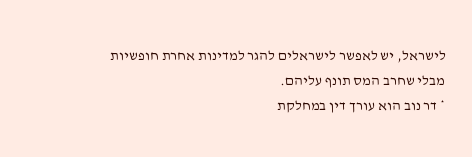לישראל, יש לאפשר לישראלים להגר למדינות אחרת חופשיות מבלי שחרב המס תונף עליהם.
* דר נוב הוא עורך דין במחלקת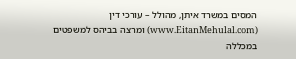המסים במשרד איתן, מהולל – עורכי דין
(www.EitanMehulal.com) ומרצה בביהס למשפטים במכללה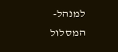למנהל-המסלול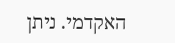האקדמי. ניתן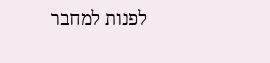לפנות למחבר